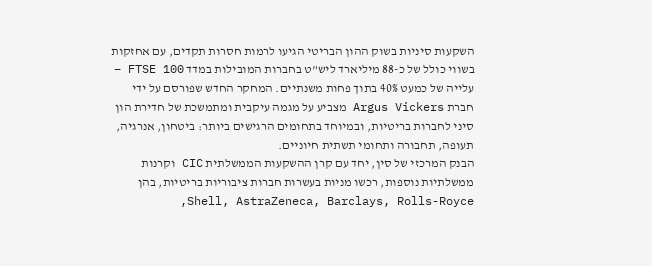השקעות סיניות בשוק ההון הבריטי הגיעו לרמות חסרות תקדים, עם אחזקות בשווי כולל של כ-88 מיליארד ליש"ט בחברות המובילות במדד FTSE 100 – עלייה של כמעט 40% בתוך פחות משנתיים. המחקר החדש שפורסם על ידי חברת Argus Vickers מצביע על מגמה עיקבית ומתמשכת של חדירת הון סיני לחברות בריטיות, ובמיוחד בתחומים הרגישים ביותר: ביטחון, אנרגיה, תעופה, תחבורה ותחומי תשתית חיוניים.
הבנק המרכזי של סין, יחד עם קרן ההשקעות הממשלתית CIC וקרנות ממשלתיות נוספות, רכשו מניות בעשרות חברות ציבוריות בריטיות, בהן Shell, AstraZeneca, Barclays, Rolls-Royce,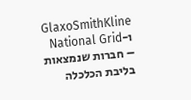GlaxoSmithKline ו-National Grid – חברות שנמצאות בליבת הכלכלה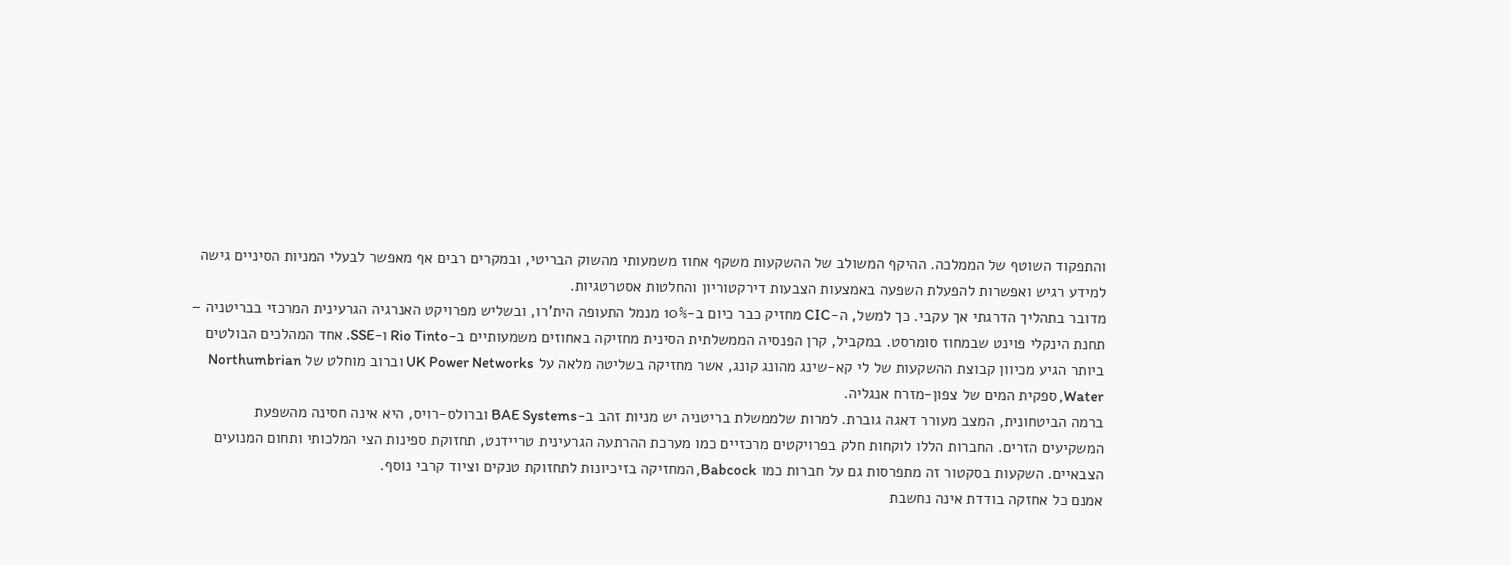והתפקוד השוטף של הממלכה. ההיקף המשולב של ההשקעות משקף אחוז משמעותי מהשוק הבריטי, ובמקרים רבים אף מאפשר לבעלי המניות הסיניים גישה למידע רגיש ואפשרות להפעלת השפעה באמצעות הצבעות דירקטוריון והחלטות אסטרטגיות.
מדובר בתהליך הדרגתי אך עקבי. כך למשל, ה-CIC מחזיק כבר כיום ב-10% מנמל התעופה הית'רו, ובשליש מפרויקט האנרגיה הגרעינית המרכזי בבריטניה – תחנת הינקלי פוינט שבמחוז סומרסט. במקביל, קרן הפנסיה הממשלתית הסינית מחזיקה באחוזים משמעותיים ב-Rio Tinto ו-SSE. אחד המהלכים הבולטים ביותר הגיע מכיוון קבוצת ההשקעות של לי קא-שינג מהונג קונג, אשר מחזיקה בשליטה מלאה על UK Power Networks וברוב מוחלט של Northumbrian Water, ספקית המים של צפון-מזרח אנגליה.
ברמה הביטחונית, המצב מעורר דאגה גוברת. למרות שלממשלת בריטניה יש מניות זהב ב-BAE Systems וברולס-רויס, היא אינה חסינה מהשפעת המשקיעים הזרים. החברות הללו לוקחות חלק בפרויקטים מרכזיים כמו מערכת ההרתעה הגרעינית טריידנט, תחזוקת ספינות הצי המלכותי ותחום המנועים הצבאיים. השקעות בסקטור זה מתפרסות גם על חברות כמו Babcock, המחזיקה בזיכיונות לתחזוקת טנקים וציוד קרבי נוסף.
אמנם כל אחזקה בודדת אינה נחשבת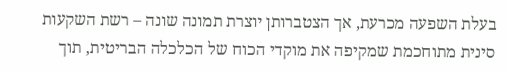בעלת השפעה מכרעת, אך הצטברותן יוצרת תמונה שונה – רשת השקעות סינית מתוחכמת שמקיפה את מוקדי הכוח של הכלכלה הבריטית, תוך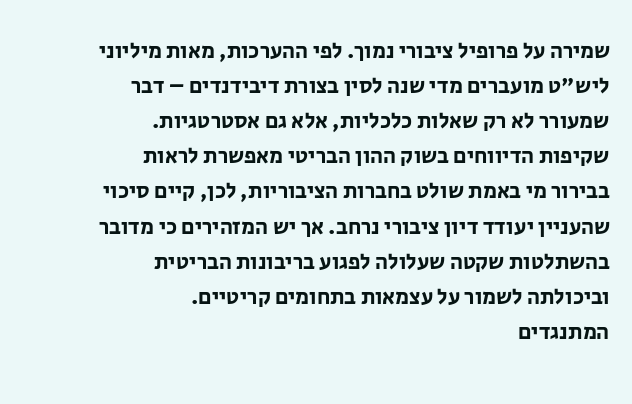שמירה על פרופיל ציבורי נמוך. לפי ההערכות, מאות מיליוני ליש"ט מועברים מדי שנה לסין בצורת דיבידנדים – דבר שמעורר לא רק שאלות כלכליות, אלא גם אסטרטגיות.
שקיפות הדיווחים בשוק ההון הבריטי מאפשרת לראות בבירור מי באמת שולט בחברות הציבוריות, לכן, קיים סיכוי שהעניין יעודד דיון ציבורי נרחב. אך יש המזהירים כי מדובר בהשתלטות שקטה שעלולה לפגוע בריבונות הבריטית וביכולתה לשמור על עצמאות בתחומים קריטיים.
המתנגדים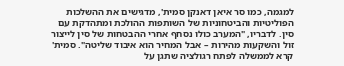למגמה, כמו סר איאן דאנקן סמית', מדגישים את ההשלכות הפוליטיות והביטחוניות של השותפות ההולכת ומתהדקת עם סין. לדבריו, "המערב כולו נסחף אחרי ההבטחות של סין לייצור זול והשקעות מהירות – אבל המחיר הוא איבוד שליטה". סמית' קרא לממשלה לפתח רגולציה שתגן על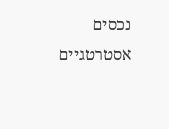נכסים אסטרטגיים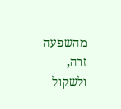מהשפעה זרה, ולשקול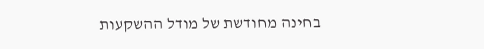בחינה מחודשת של מודל ההשקעות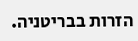הזרות בבריטניה.